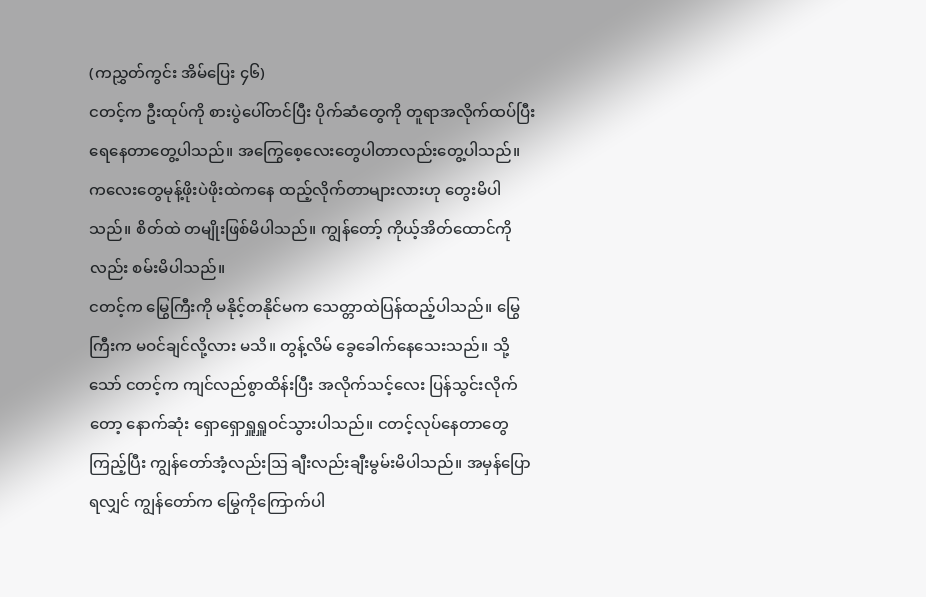(ကညွှတ်ကွင်း အိမ်ပြေး ၄၆)
ငတင့်က ဦးထုပ်ကို စားပွဲပေါ်တင်ပြီး ပိုက်ဆံတွေကို တူရာအလိုက်ထပ်ပြီးရေနေတာတွေ့ပါသည်။ အကြွေစေ့လေးတွေပါတာလည်းတွေ့ပါသည်။ ကလေးတွေမုန့်ဖိုးပဲဖိုးထဲကနေ ထည့်လိုက်တာများလားဟု တွေးမိပါသည်။ စိတ်ထဲ တမျိုးဖြစ်မိပါသည်။ ကျွန်တော့် ကိုယ့်အိတ်ထောင်ကိုလည်း စမ်းမိပါသည်။
ငတင့်က မြွေကြီးကို မနိုင့်တနိုင်မက သေတ္တာထဲပြန်ထည့်ပါသည်။ မြွေကြီးက မဝင်ချင်လို့လား မသိ။ တွန့်လိမ် ခွေခေါက်နေသေးသည်။ သို့သော် ငတင့်က ကျင်လည်စွာထိန်းပြီး အလိုက်သင့်လေး ပြန်သွင်းလိုက်တော့ နောက်ဆုံး ရှောရှောရှူရှူဝင်သွားပါသည်။ ငတင့်လုပ်နေတာတွေကြည့်ပြီး ကျွန်တော်အံ့လည်းဩ ချီးလည်းချီးမွမ်းမိပါသည်။ အမှန်ပြောရလျှင် ကျွန်တော်က မြွေကိုကြောက်ပါ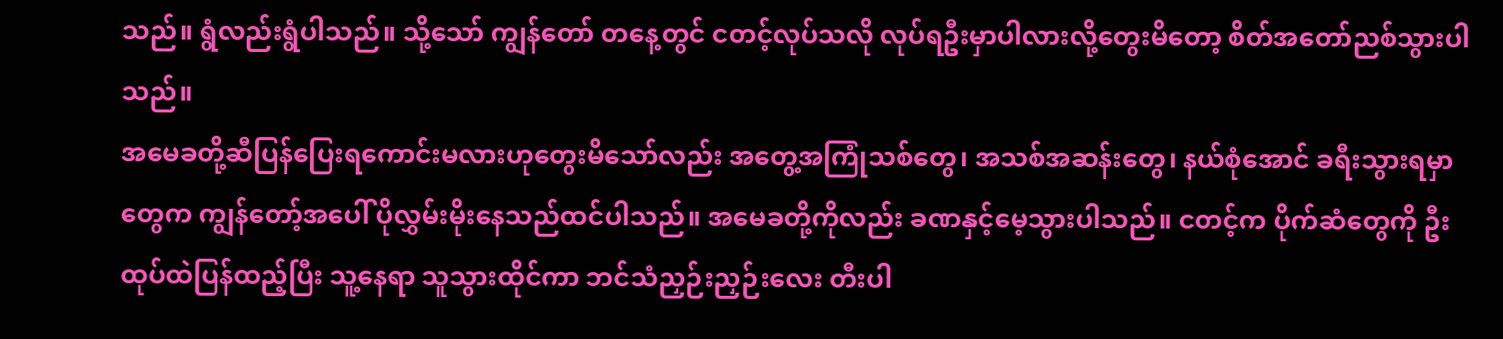သည်။ ရွံလည်းရွံပါသည်။ သို့သော် ကျွန်တော် တနေ့တွင် ငတင့်လုပ်သလို လုပ်ရဦးမှာပါလားလို့တွေးမိတော့ စိတ်အတော်ညစ်သွားပါသည်။
အမေခတို့ဆီပြန်ပြေးရကောင်းမလားဟုတွေးမိသော်လည်း အတွေ့အကြုံသစ်တွေ၊ အသစ်အဆန်းတွေ၊ နယ်စုံအောင် ခရီးသွားရမှာတွေက ကျွန်တော့်အပေါ် ပိုလွှမ်းမိုးနေသည်ထင်ပါသည်။ အမေခတို့ကိုလည်း ခဏနှင့်မေ့သွားပါသည်။ ငတင့်က ပိုက်ဆံတွေကို ဦးထုပ်ထဲပြန်ထည့်ပြီး သူ့နေရာ သူသွားထိုင်ကာ ဘင်သံညှဉ်းညှဉ်းလေး တီးပါ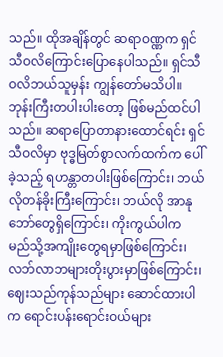သည်။ ထိုအချိန်တွင် ဆရာဝဏ္ဏက ရှင်သီဝလိကြောင်းပြောနေပါသည်။ ရှင်သီဝလိဘယ်သူမှန်း ကျွန်တော်မသိပါ။ ဘုန်းကြီးတပါးပါးတော့ ဖြစ်မည်ထင်ပါသည်။ ဆရာပြောတာနားထောင်ရင်း ရှင်သီဝလိမှာ ဗုဒ္ဓမြတ်စွာလက်ထက်က ပေါ်ခဲ့သည့် ရဟန္တာတပါးဖြစ်ကြောင်း၊ ဘယ်လိုတန်ခိုးကြီးကြောင်း၊ ဘယ်လို အာနုဘော်တွေရှိကြောင်း၊ ကိုးကွယ်ပါက မည်သို့အကျိုးတွေရမှာဖြစ်ကြောင်း၊ လဘ်လာဘများတိုးပွားမှာဖြစ်ကြောင်း၊ ဈေးသည်ကုန်သည်များ ဆောင်ထားပါက ရောင်းပန်းရောင်းဝယ်များ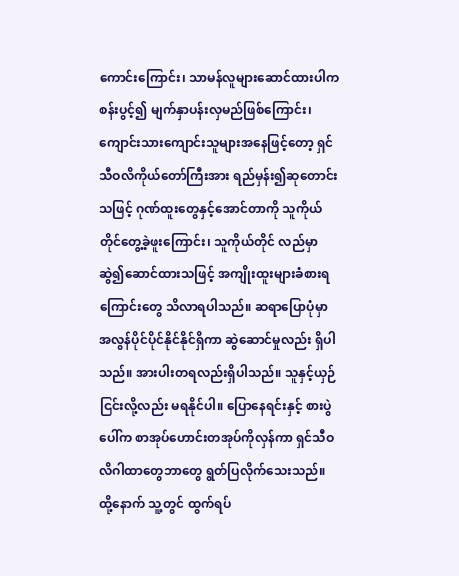ကောင်းကြောင်း၊ သာမန်လူများဆောင်ထားပါက စန်းပွင့်၍ မျက်နှာပန်းလှမည်ဖြစ်ကြောင်း၊ ကျောင်းသားကျောင်းသူများအနေဖြင့်တော့ ရှင်သီဝလိကိုယ်တော်ကြီးအား ရည်မှန်း၍ဆုတောင်းသဖြင့် ဂုဏ်ထူးတွေနှင့်အောင်တာကို သူကိုယ်တိုင်တွေ့ခဲ့ဖူးကြောင်း၊ သူကိုယ်တိုင် လည်မှာဆွဲ၍ဆောင်ထားသဖြင့် အကျိုးထူးများခံစားရကြောင်းတွေ သိလာရပါသည်။ ဆရာပြောပုံမှာ အလွန်ပိုင်ပိုင်နိုင်နိုင်ရှိကာ ဆွဲဆောင်မှုလည်း ရှိပါသည်။ အားပါးတရလည်းရှိပါသည်။ သူနှင့်ယှဉ်ငြင်းလို့လည်း မရနိုင်ပါ။ ပြောနေရင်းနှင့် စားပွဲပေါ်က စာအုပ်ဟောင်းတအုပ်ကိုလှန်ကာ ရှင်သီဝလိဂါထာတွေဘာတွေ ရွတ်ပြလိုက်သေးသည်။
ထို့နောက် သူ့တွင် ထွက်ရပ်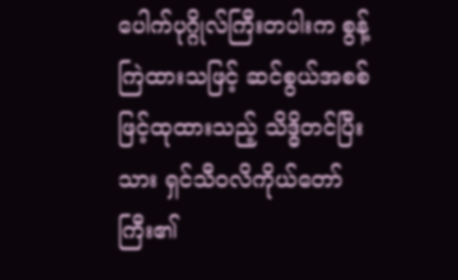ပေါက်ပုဂ္ဂိုလ်ကြီးတပါးက စွန့်ကြဲထားသဖြင့် ဆင်စွယ်အစစ်ဖြင့်ထုထားသည့် သိဒ္ဓိတင်ပြီးသား ရှင်သီဝလိကိုယ်တော်ကြီး၏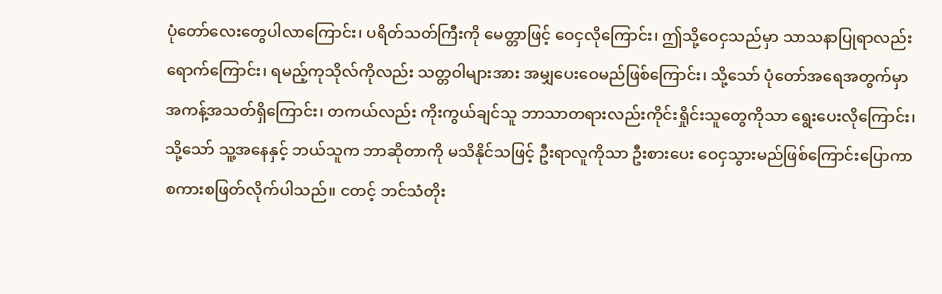ပုံတော်လေးတွေပါလာကြောင်း၊ ပရိတ်သတ်ကြီးကို မေတ္တာဖြင့် ဝေငှလိုကြောင်း၊ ဤသို့ဝေငှသည်မှာ သာသနာပြုရာလည်းရောက်ကြောင်း၊ ရမည့်ကုသိုလ်ကိုလည်း သတ္တဝါများအား အမျှပေးဝေမည်ဖြစ်ကြောင်း၊ သို့သော် ပုံတော်အရေအတွက်မှာ အကန့်အသတ်ရှိကြောင်း၊ တကယ်လည်း ကိုးကွယ်ချင်သူ ဘာသာတရားလည်းကိုင်းရှိုင်းသူတွေကိုသာ ရွေးပေးလိုကြောင်း၊ သို့သော် သူ့အနေနှင့် ဘယ်သူက ဘာဆိုတာကို မသိနိုင်သဖြင့် ဦးရာလူကိုသာ ဦးစားပေး ဝေငှသွားမည်ဖြစ်ကြောင်းပြောကာ စကားစဖြတ်လိုက်ပါသည်။ ငတင့် ဘင်သံတိုး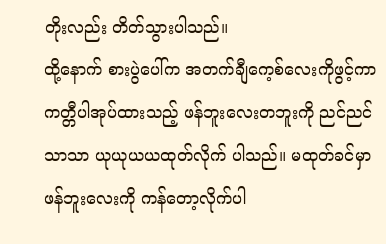တိုးလည်း တိတ်သွားပါသည်။
ထို့နောက် စားပွဲပေါ်က အတက်ချီကေ့စ်လေးကိုဖွင့်ကာ ကတ္တီပါအုပ်ထားသည့် ဖန်ဘူးလေးတဘူးကို ညင်ညင်သာသာ ယုယုယယထုတ်လိုက် ပါသည်။ မထုတ်ခင်မှာ ဖန်ဘူးလေးကို ကန်တော့လိုက်ပါ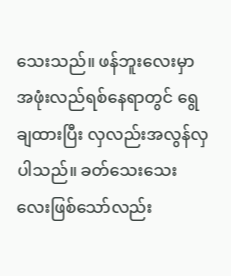သေးသည်။ ဖန်ဘူးလေးမှာ အဖုံးလည်ရစ်နေရာတွင် ရွေချထားပြီး လှလည်းအလွန်လှပါသည်။ ခတ်သေးသေးလေးဖြစ်သော်လည်း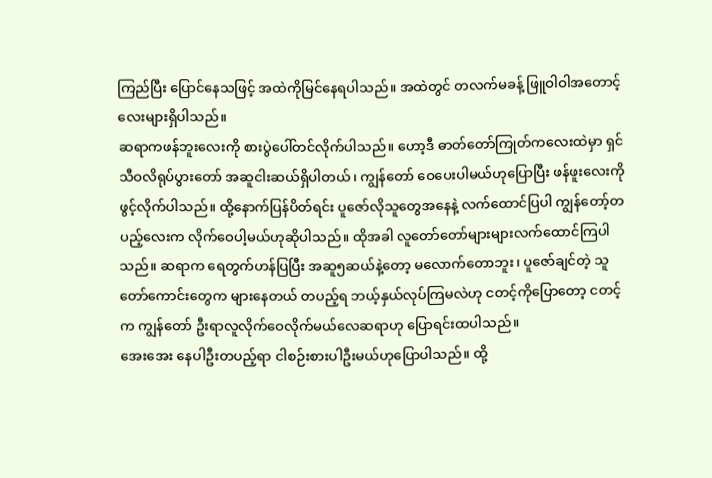ကြည်ပြီး ပြောင်နေသဖြင့် အထဲကိုမြင်နေရပါသည်။ အထဲတွင် တလက်မခန့် ဖြူဝါဝါအတောင့်လေးများရှိပါသည်။
ဆရာကဖန်ဘူးလေးကို စားပွဲပေါ်တင်လိုက်ပါသည်။ ဟော့ဒီ ဓာတ်တော်ကြုတ်ကလေးထဲမှာ ရှင်သီဝလိရုပ်ပွားတော် အဆူငါးဆယ်ရှိပါတယ်၊ ကျွန်တော် ဝေပေးပါမယ်ဟုပြောပြီး ဖန်ဖူးလေးကို ဖွင့်လိုက်ပါသည်။ ထို့နောက်ပြန်ပိတ်ရင်း ပူဇော်လိုသူတွေအနေနဲ့ လက်ထောင်ပြပါ ကျွန်တော့်တပည့်လေးက လိုက်ဝေပါ့မယ်ဟုဆိုပါသည်။ ထိုအခါ လူတော်တော်များများလက်ထောင်ကြပါသည်။ ဆရာက ရေတွက်ဟန်ပြပြီး အဆူ၅ဆယ်နဲ့တော့ မလောက်တောဘူး၊ ပူဇော်ချင်တဲ့ သူတော်ကောင်းတွေက များနေတယ် တပည့်ရ ဘယ့်နှယ်လုပ်ကြမလဲဟု ငတင့်ကိုပြောတော့ ငတင့်က ကျွန်တော် ဦးရာလူလိုက်ဝေလိုက်မယ်လေဆရာဟု ပြောရင်းထပါသည်။
အေးအေး နေပါဦးတပည့်ရာ ငါစဉ်းစားပါဦးမယ်ဟုပြောပါသည်။ ထို့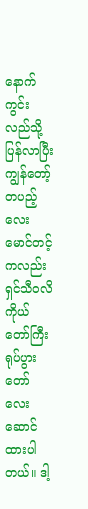နောက် ကွင်းလည်သို့ပြန်လာပြီး ကျွန်တော့်တပည့်လေး မောင်တင့်ကလည်း ရှင်သီဝလိကိုယ်တော်ကြီးရုပ်ပွားတော်လေး ဆောင်ထားပါတယ်။ ဒါ့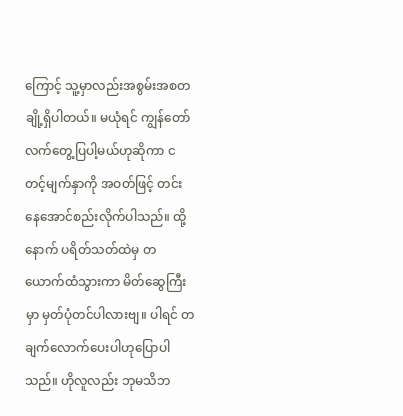ကြောင့် သူ့မှာလည်းအစွမ်းအစတချို့ရှိပါတယ်။ မယုံရင် ကျွန်တော်လက်တွေ့ပြပါ့မယ်ဟုဆိုကာ ငတင့်မျက်နှာကို အဝတ်ဖြင့် တင်းနေအောင်စည်းလိုက်ပါသည်။ ထို့နောက် ပရိတ်သတ်ထဲမှ တယောက်ထံသွားကာ မိတ်ဆွေကြီးမှာ မှတ်ပုံတင်ပါလားဗျ။ ပါရင် တချက်လောက်ပေးပါဟုပြောပါသည်။ ဟိုလူလည်း ဘုမသိဘ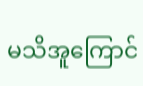မသိအူကြောင်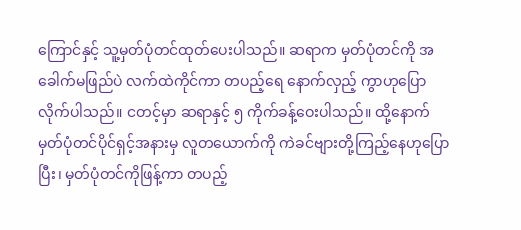ကြောင်နှင့် သူ့မှတ်ပုံတင်ထုတ်ပေးပါသည်။ ဆရာက မှတ်ပုံတင်ကို အခေါက်မဖြည်ပဲ လက်ထဲကိုင်ကာ တပည့်ရေ နောက်လှည့် ကွာဟုပြောလိုက်ပါသည်။ ငတင့်မှာ ဆရာနှင့် ၅ ကိုက်ခန့်ဝေးပါသည်။ ထို့နောက် မှတ်ပုံတင်ပိုင်ရှင့်အနားမှ လူတယောက်ကို ကဲခင်ဗျားတို့ကြည့်နေဟုပြောပြီး၊ မှတ်ပုံတင်ကိုဖြန့်ကာ တပည့်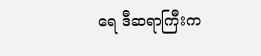ရေ ဒီဆရာကြီးက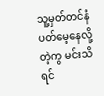သူ့မှတ်တင်နံပတ်မေ့နေလို့တဲ့ကွ မင်းသိရင်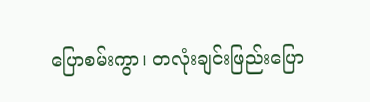ပြောစမ်းကွာ၊ တလုံးချင်းဖြည်းပြော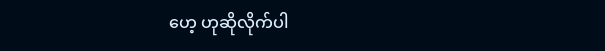ဟေ့ ဟုဆိုလိုက်ပါ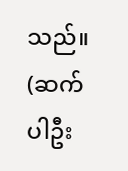သည်။
(ဆက်ပါဦး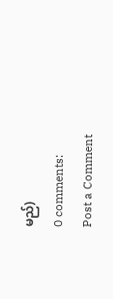မည်)
0 comments:
Post a Comment